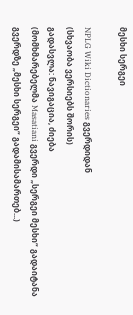მესხი სერგეი

NPLG Wiki Dictionaries გვერდიდან
(სხვაობა ვერსიებს შორის)
გადასვლა: ნავიგაცია, ძიება
(მომხმარებელმა Masatiani გვერდი „სერგეი მესხი“ გადაიტანა გვერდზე „მესხი სერგეი“ გადამისამართებ...)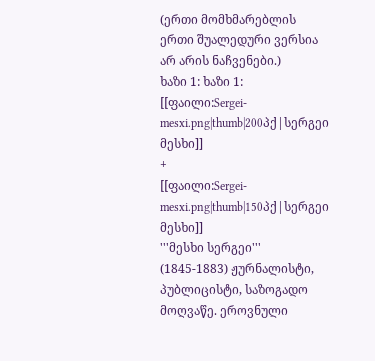(ერთი მომხმარებლის ერთი შუალედური ვერსია არ არის ნაჩვენები.)
ხაზი 1: ხაზი 1:
[[ფაილი:Sergei-mesxi.png|thumb|200პქ|სერგეი მესხი]]
+
[[ფაილი:Sergei-mesxi.png|thumb|150პქ|სერგეი მესხი]]
'''მესხი სერგეი''' (1845-1883) ჟურნალისტი, პუბლიცისტი, საზოგადო მოღვაწე. ეროვნული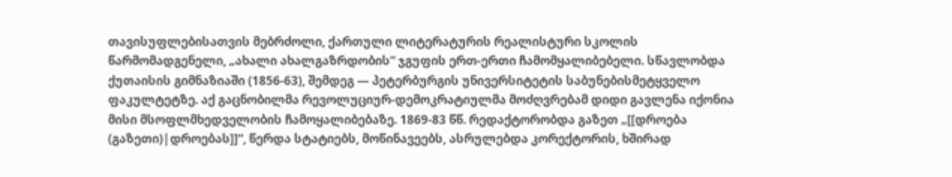თავისუფლებისათვის მებრძოლი, ქართული ლიტერატურის რეალისტური სკოლის წარმომადგენელი, „ახალი ახალგაზრდობის“ ჯგუფის ერთ-ერთი ჩამომყალიბებელი. სწავლობდა ქუთაისის გიმნაზიაში (1856-63), შემდეგ — პეტერბურგის უნივერსიტეტის საბუნებისმეტყველო ფაკულტეტზე. აქ გაცნობილმა რევოლუციურ-დემოკრატიულმა მოძღვრებამ დიდი გავლენა იქონია მისი მსოფლმხედველობის ჩამოყალიბებაზე. 1869-83 წწ. რედაქტორობდა გაზეთ „[[დროება (გაზეთი)|დროებას]]“, წერდა სტატიებს, მოწინავეებს, ასრულებდა კორექტორის, ხშირად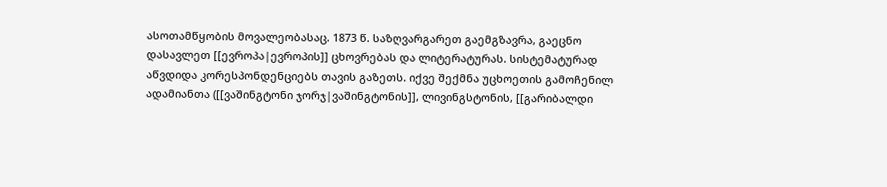ასოთამწყობის მოვალეობასაც. 1873 წ. საზღვარგარეთ გაემგზავრა, გაეცნო დასავლეთ [[ევროპა|ევროპის]] ცხოვრებას და ლიტერატურას. სისტემატურად აწვდიდა კორესპონდენციებს თავის გაზეთს. იქვე შექმნა უცხოეთის გამოჩენილ ადამიანთა ([[ვაშინგტონი ჯორჯ|ვაშინგტონის]], ლივინგსტონის, [[გარიბალდი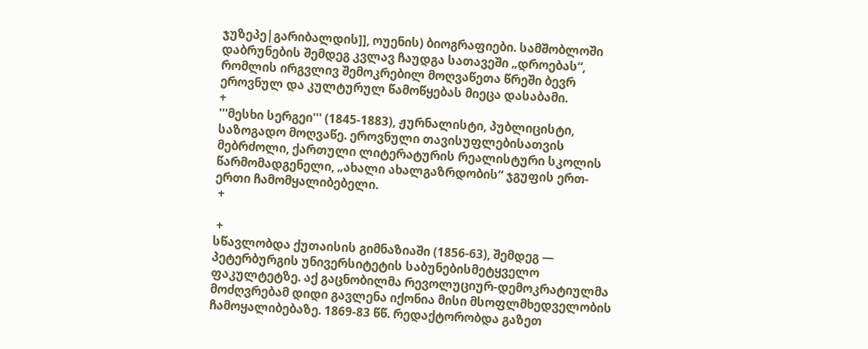ჯუზეპე|გარიბალდის]], ოუენის) ბიოგრაფიები. სამშობლოში დაბრუნების შემდეგ კვლავ ჩაუდგა სათავეში „დროებას“, რომლის ირგვლივ შემოკრებილ მოღვაწეთა წრეში ბევრ ეროვნულ და კულტურულ წამოწყებას მიეცა დასაბამი.
+
'''მესხი სერგეი''' (1845-1883), ჟურნალისტი, პუბლიცისტი, საზოგადო მოღვაწე. ეროვნული თავისუფლებისათვის მებრძოლი, ქართული ლიტერატურის რეალისტური სკოლის წარმომადგენელი, „ახალი ახალგაზრდობის“ ჯგუფის ერთ-ერთი ჩამომყალიბებელი.
 +

 +
სწავლობდა ქუთაისის გიმნაზიაში (1856-63), შემდეგ — პეტერბურგის უნივერსიტეტის საბუნებისმეტყველო ფაკულტეტზე. აქ გაცნობილმა რევოლუციურ-დემოკრატიულმა მოძღვრებამ დიდი გავლენა იქონია მისი მსოფლმხედველობის ჩამოყალიბებაზე. 1869-83 წწ. რედაქტორობდა გაზეთ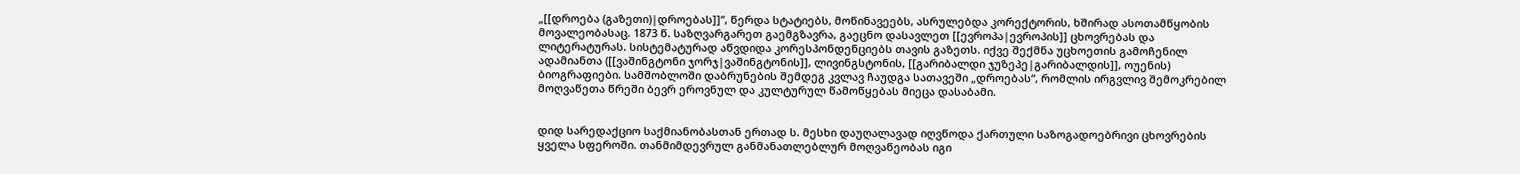„[[დროება (გაზეთი)|დროებას]]“, წერდა სტატიებს, მოწინავეებს, ასრულებდა კორექტორის, ხშირად ასოთამწყობის მოვალეობასაც. 1873 წ. საზღვარგარეთ გაემგზავრა, გაეცნო დასავლეთ [[ევროპა|ევროპის]] ცხოვრებას და ლიტერატურას. სისტემატურად აწვდიდა კორესპონდენციებს თავის გაზეთს. იქვე შექმნა უცხოეთის გამოჩენილ ადამიანთა ([[ვაშინგტონი ჯორჯ|ვაშინგტონის]], ლივინგსტონის, [[გარიბალდი ჯუზეპე|გარიბალდის]], ოუენის) ბიოგრაფიები. სამშობლოში დაბრუნების შემდეგ კვლავ ჩაუდგა სათავეში „დროებას“, რომლის ირგვლივ შემოკრებილ მოღვაწეთა წრეში ბევრ ეროვნულ და კულტურულ წამოწყებას მიეცა დასაბამი.


დიდ სარედაქციო საქმიანობასთან ერთად ს. მესხი დაუღალავად იღვწოდა ქართული საზოგადოებრივი ცხოვრების ყველა სფეროში. თანმიმდევრულ განმანათლებლურ მოღვაწეობას იგი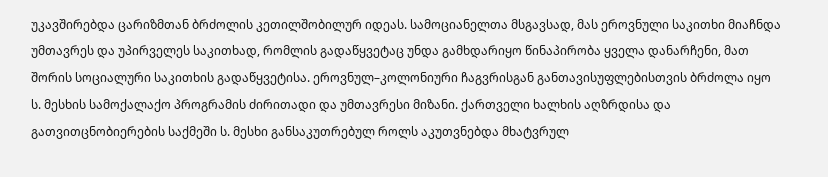უკავშირებდა ცარიზმთან ბრძოლის კეთილშობილურ იდეას. სამოციანელთა მსგავსად, მას ეროვნული საკითხი მიაჩნდა უმთავრეს და უპირველეს საკითხად, რომლის გადაწყვეტაც უნდა გამხდარიყო წინაპირობა ყველა დანარჩენი, მათ შორის სოციალური საკითხის გადაწყვეტისა. ეროვნულ–კოლონიური ჩაგვრისგან განთავისუფლებისთვის ბრძოლა იყო ს. მესხის სამოქალაქო პროგრამის ძირითადი და უმთავრესი მიზანი. ქართველი ხალხის აღზრდისა და გათვითცნობიერების საქმეში ს. მესხი განსაკუთრებულ როლს აკუთვნებდა მხატვრულ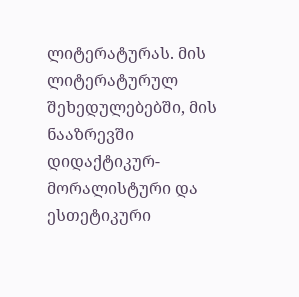ლიტერატურას. მის ლიტერატურულ შეხედულებებში, მის ნააზრევში დიდაქტიკურ-მორალისტური და ესთეტიკური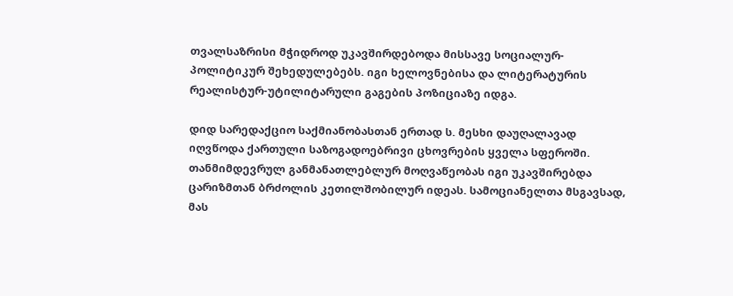თვალსაზრისი მჭიდროდ უკავშირდებოდა მისსავე სოციალურ-პოლიტიკურ შეხედულებებს. იგი ხელოვნებისა და ლიტერატურის რეალისტურ-უტილიტარული გაგების პოზიციაზე იდგა.

დიდ სარედაქციო საქმიანობასთან ერთად ს. მესხი დაუღალავად იღვწოდა ქართული საზოგადოებრივი ცხოვრების ყველა სფეროში. თანმიმდევრულ განმანათლებლურ მოღვაწეობას იგი უკავშირებდა ცარიზმთან ბრძოლის კეთილშობილურ იდეას. სამოციანელთა მსგავსად, მას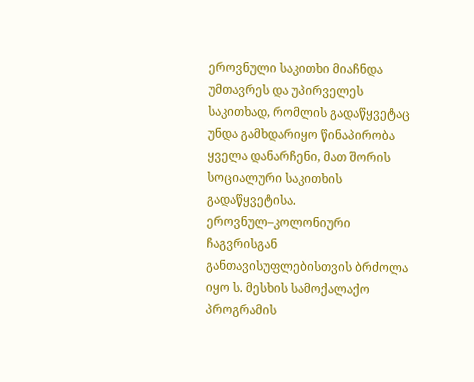ეროვნული საკითხი მიაჩნდა უმთავრეს და უპირველეს საკითხად, რომლის გადაწყვეტაც უნდა გამხდარიყო წინაპირობა ყველა დანარჩენი, მათ შორის სოციალური საკითხის გადაწყვეტისა. ეროვნულ–კოლონიური ჩაგვრისგან განთავისუფლებისთვის ბრძოლა იყო ს. მესხის სამოქალაქო პროგრამის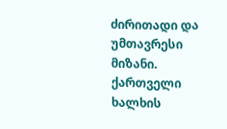ძირითადი და უმთავრესი მიზანი. ქართველი ხალხის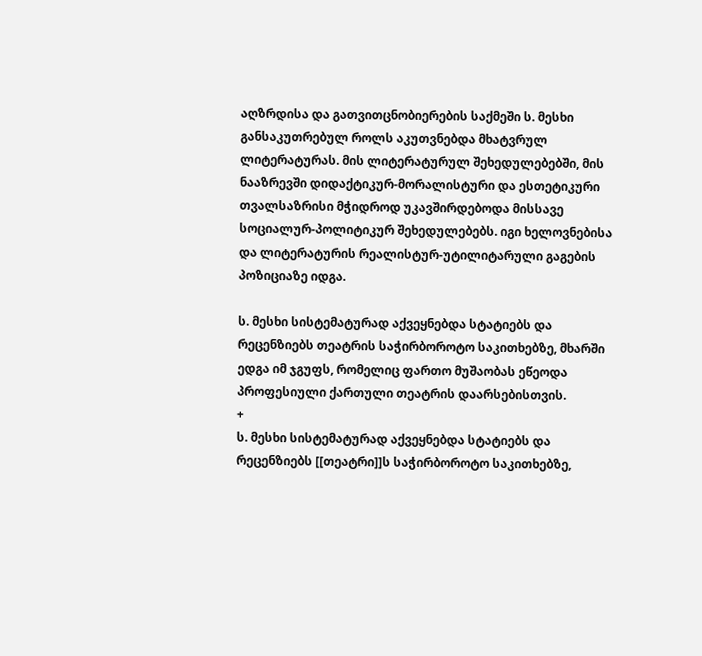აღზრდისა და გათვითცნობიერების საქმეში ს. მესხი განსაკუთრებულ როლს აკუთვნებდა მხატვრულ ლიტერატურას. მის ლიტერატურულ შეხედულებებში, მის ნააზრევში დიდაქტიკურ-მორალისტური და ესთეტიკური თვალსაზრისი მჭიდროდ უკავშირდებოდა მისსავე სოციალურ-პოლიტიკურ შეხედულებებს. იგი ხელოვნებისა და ლიტერატურის რეალისტურ-უტილიტარული გაგების პოზიციაზე იდგა.

ს. მესხი სისტემატურად აქვეყნებდა სტატიებს და რეცენზიებს თეატრის საჭირბოროტო საკითხებზე, მხარში ედგა იმ ჯგუფს, რომელიც ფართო მუშაობას ეწეოდა პროფესიული ქართული თეატრის დაარსებისთვის.
+
ს. მესხი სისტემატურად აქვეყნებდა სტატიებს და რეცენზიებს [[თეატრი]]ს საჭირბოროტო საკითხებზე,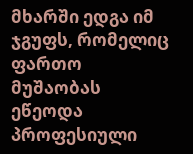მხარში ედგა იმ ჯგუფს, რომელიც ფართო მუშაობას ეწეოდა პროფესიული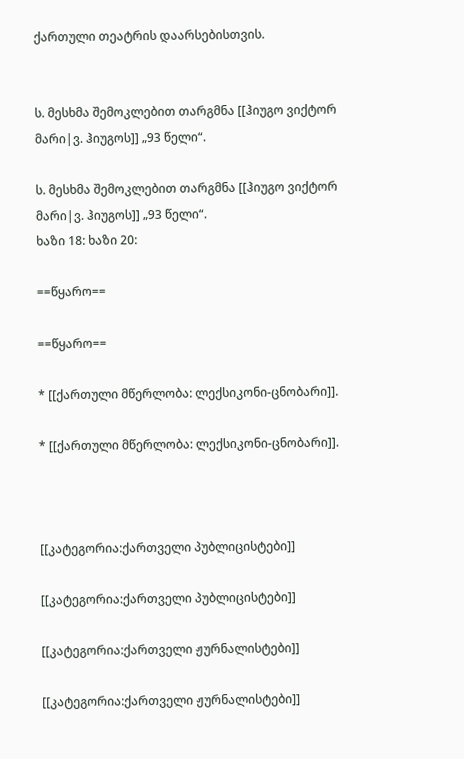ქართული თეატრის დაარსებისთვის.


ს. მესხმა შემოკლებით თარგმნა [[ჰიუგო ვიქტორ მარი|ვ. ჰიუგოს]] „93 წელი“.

ს. მესხმა შემოკლებით თარგმნა [[ჰიუგო ვიქტორ მარი|ვ. ჰიუგოს]] „93 წელი“.
ხაზი 18: ხაზი 20:

==წყარო==

==წყარო==

* [[ქართული მწერლობა: ლექსიკონი-ცნობარი]].

* [[ქართული მწერლობა: ლექსიკონი-ცნობარი]].



[[კატეგორია:ქართველი პუბლიცისტები]]

[[კატეგორია:ქართველი პუბლიცისტები]]

[[კატეგორია:ქართველი ჟურნალისტები]]

[[კატეგორია:ქართველი ჟურნალისტები]]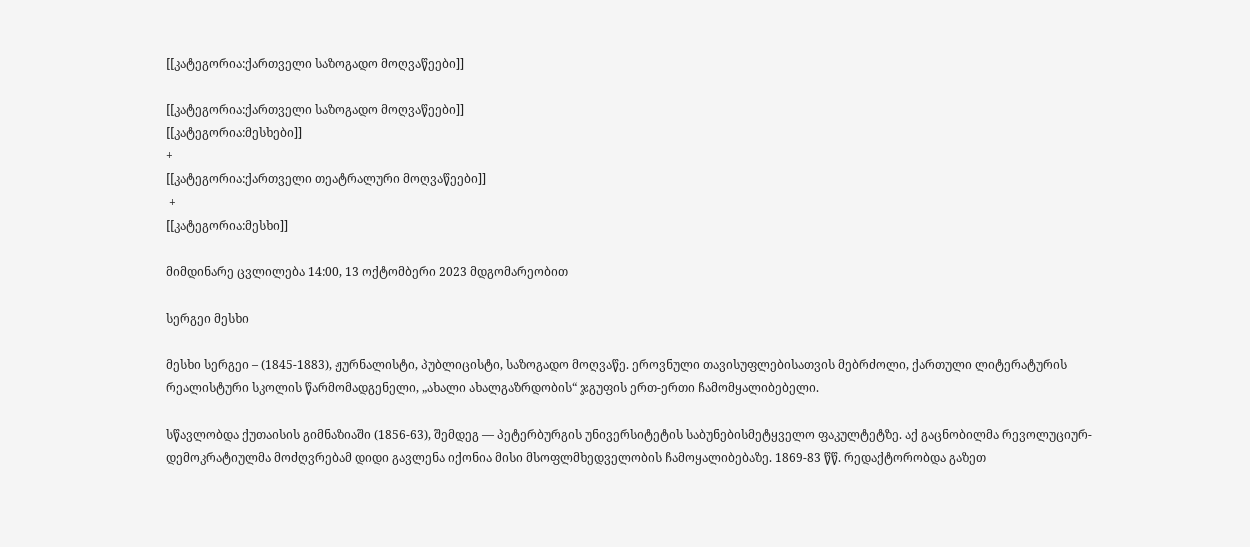[[კატეგორია:ქართველი საზოგადო მოღვაწეები]]

[[კატეგორია:ქართველი საზოგადო მოღვაწეები]]
[[კატეგორია:მესხები]]
+
[[კატეგორია:ქართველი თეატრალური მოღვაწეები]]
 +
[[კატეგორია:მესხი]]

მიმდინარე ცვლილება 14:00, 13 ოქტომბერი 2023 მდგომარეობით

სერგეი მესხი

მესხი სერგეი – (1845-1883), ჟურნალისტი, პუბლიცისტი, საზოგადო მოღვაწე. ეროვნული თავისუფლებისათვის მებრძოლი, ქართული ლიტერატურის რეალისტური სკოლის წარმომადგენელი, „ახალი ახალგაზრდობის“ ჯგუფის ერთ-ერთი ჩამომყალიბებელი.

სწავლობდა ქუთაისის გიმნაზიაში (1856-63), შემდეგ — პეტერბურგის უნივერსიტეტის საბუნებისმეტყველო ფაკულტეტზე. აქ გაცნობილმა რევოლუციურ-დემოკრატიულმა მოძღვრებამ დიდი გავლენა იქონია მისი მსოფლმხედველობის ჩამოყალიბებაზე. 1869-83 წწ. რედაქტორობდა გაზეთ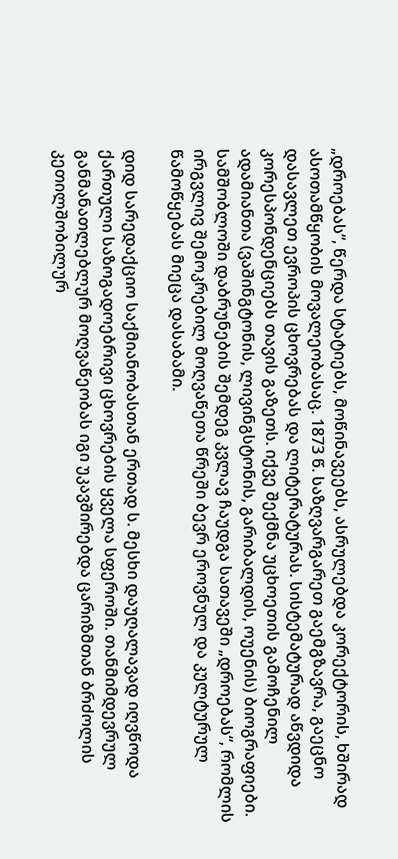„დროებას“, წერდა სტატიებს, მოწინავეებს, ასრულებდა კორექტორის, ხშირად ასოთამწყობის მოვალეობასაც. 1873 წ. საზღვარგარეთ გაემგზავრა, გაეცნო დასავლეთ ევროპის ცხოვრებას და ლიტერატურას. სისტემატურად აწვდიდა კორესპონდენციებს თავის გაზეთს. იქვე შექმნა უცხოეთის გამოჩენილ ადამიანთა (ვაშინგტონის, ლივინგსტონის, გარიბალდის, ოუენის) ბიოგრაფიები. სამშობლოში დაბრუნების შემდეგ კვლავ ჩაუდგა სათავეში „დროებას“, რომლის ირგვლივ შემოკრებილ მოღვაწეთა წრეში ბევრ ეროვნულ და კულტურულ წამოწყებას მიეცა დასაბამი.

დიდ სარედაქციო საქმიანობასთან ერთად ს. მესხი დაუღალავად იღვწოდა ქართული საზოგადოებრივი ცხოვრების ყველა სფეროში. თანმიმდევრულ განმანათლებლურ მოღვაწეობას იგი უკავშირებდა ცარიზმთან ბრძოლის კეთილშობილურ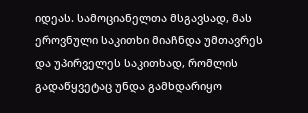იდეას. სამოციანელთა მსგავსად, მას ეროვნული საკითხი მიაჩნდა უმთავრეს და უპირველეს საკითხად, რომლის გადაწყვეტაც უნდა გამხდარიყო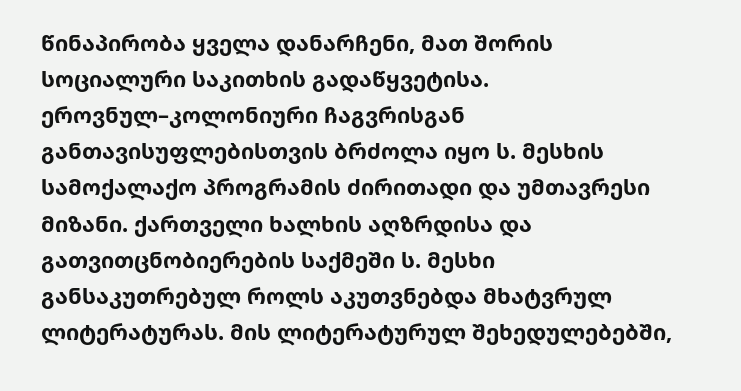წინაპირობა ყველა დანარჩენი, მათ შორის სოციალური საკითხის გადაწყვეტისა. ეროვნულ–კოლონიური ჩაგვრისგან განთავისუფლებისთვის ბრძოლა იყო ს. მესხის სამოქალაქო პროგრამის ძირითადი და უმთავრესი მიზანი. ქართველი ხალხის აღზრდისა და გათვითცნობიერების საქმეში ს. მესხი განსაკუთრებულ როლს აკუთვნებდა მხატვრულ ლიტერატურას. მის ლიტერატურულ შეხედულებებში,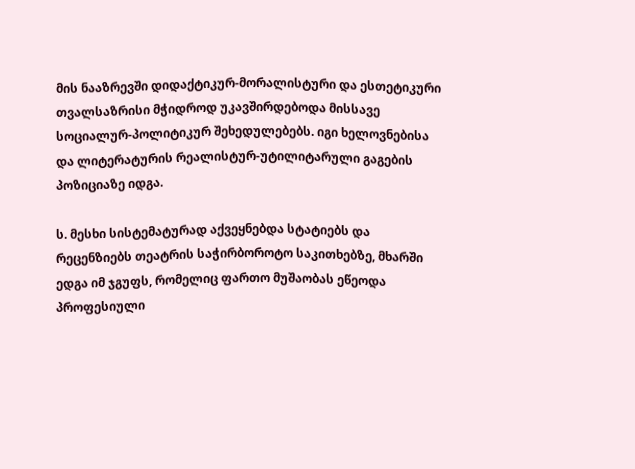მის ნააზრევში დიდაქტიკურ-მორალისტური და ესთეტიკური თვალსაზრისი მჭიდროდ უკავშირდებოდა მისსავე სოციალურ-პოლიტიკურ შეხედულებებს. იგი ხელოვნებისა და ლიტერატურის რეალისტურ-უტილიტარული გაგების პოზიციაზე იდგა.

ს. მესხი სისტემატურად აქვეყნებდა სტატიებს და რეცენზიებს თეატრის საჭირბოროტო საკითხებზე, მხარში ედგა იმ ჯგუფს, რომელიც ფართო მუშაობას ეწეოდა პროფესიული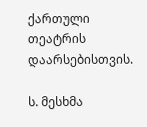ქართული თეატრის დაარსებისთვის.

ს. მესხმა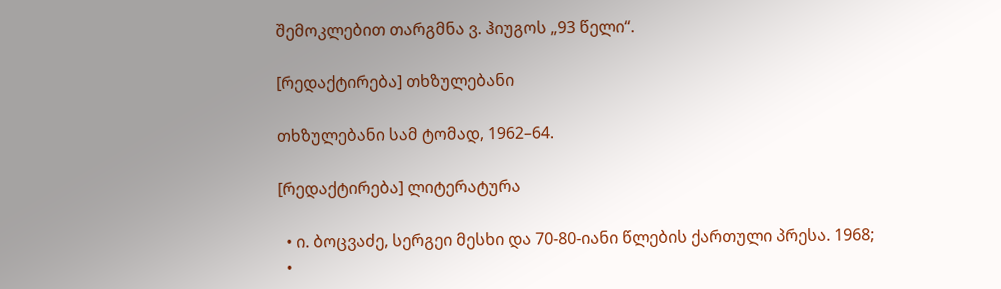შემოკლებით თარგმნა ვ. ჰიუგოს „93 წელი“.

[რედაქტირება] თხზულებანი

თხზულებანი სამ ტომად, 1962–64.

[რედაქტირება] ლიტერატურა

  • ი. ბოცვაძე, სერგეი მესხი და 70-80-იანი წლების ქართული პრესა. 1968;
  •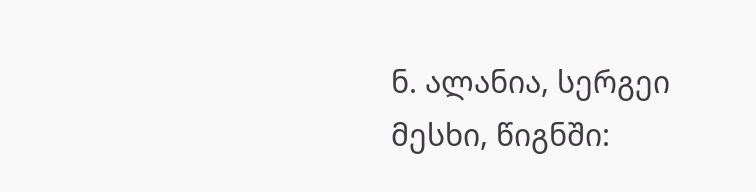ნ. ალანია, სერგეი მესხი, წიგნში: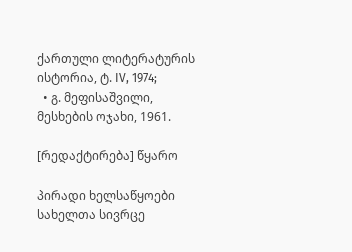ქართული ლიტერატურის ისტორია, ტ. IV, 1974;
  • გ. მეფისაშვილი, მესხების ოჯახი, 1961.

[რედაქტირება] წყარო

პირადი ხელსაწყოები
სახელთა სივრცე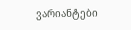ვარიანტები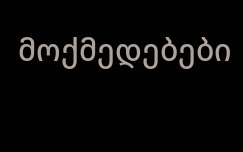მოქმედებები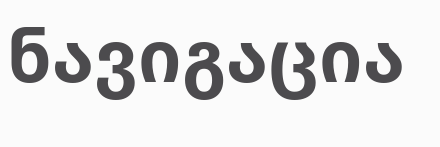ნავიგაცია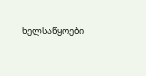ხელსაწყოები